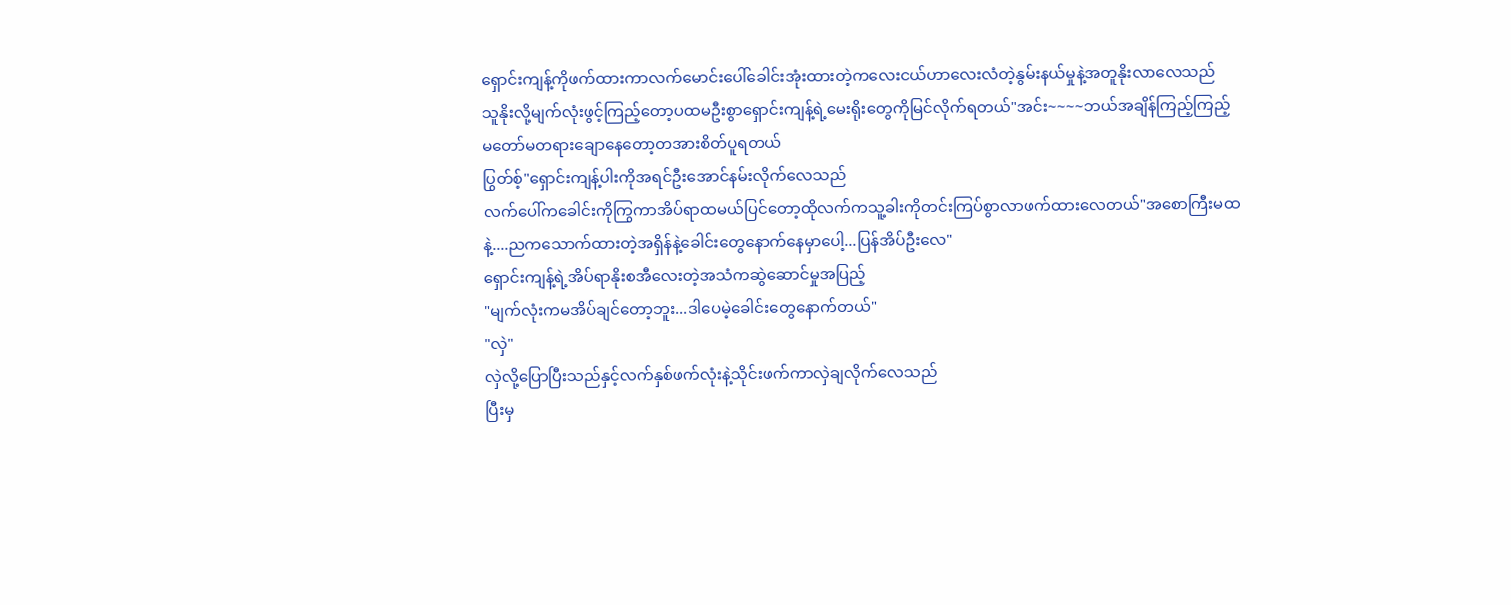ရှောင်းကျန့်ကိုဖက်ထားကာလက်မောင်းပေါ်ခေါင်းအုံးထားတဲ့ကလေးငယ်ဟာလေးလံတဲ့နွမ်းနယ်မှုနဲ့အတူနိုးလာလေသည်
သူနိုးလို့မျက်လုံးဖွင့်ကြည့်တော့ပထမဦးစွာရှောင်းကျန့်ရဲ့မေးရိုးတွေကိုမြင်လိုက်ရတယ်"အင်း~~~~ဘယ်အချိန်ကြည့်ကြည့်
မတော်မတရားချောနေတော့တအားစိတ်ပူရတယ်
ပြွတ်စ့်"ရှောင်းကျန့်ပါးကိုအရင်ဦးအောင်နမ်းလိုက်လေသည်
လက်ပေါ်ကခေါင်းကိုကြွကာအိပ်ရာထမယ်ပြင်တော့ထိုလက်ကသူ့ခါးကိုတင်းကြပ်စွာလာဖက်ထားလေတယ်"အစောကြီးမထနဲ့....ညကသောက်ထားတဲ့အရှိန်နဲ့ခေါင်းတွေနောက်နေမှာပေါ့...ပြန်အိပ်ဦးလေ"
ရှောင်းကျန့်ရဲ့အိပ်ရာနိုးစအီလေးတဲ့အသံကဆွဲဆောင်မှုအပြည့်
"မျက်လုံးကမအိပ်ချင်တော့ဘူး...ဒါပေမဲ့ခေါင်းတွေနောက်တယ်"
"လှဲ"
လှဲလို့ပြောပြီးသည်နှင့်လက်နှစ်ဖက်လုံးနဲ့သိုင်းဖက်ကာလှဲချလိုက်လေသည်
ပြီးမှ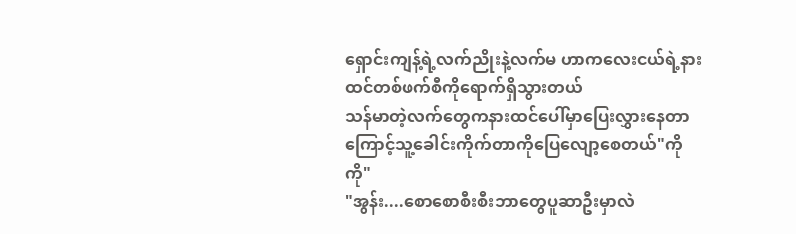ရှောင်းကျန့်ရဲ့လက်ညိုးနဲ့လက်မ ဟာကလေးငယ်ရဲ့နားထင်တစ်ဖက်စီကိုရောက်ရှိသွားတယ်
သန်မာတဲ့လက်တွေကနားထင်ပေါ်မှာပြေးလွှားနေတာကြောင့်သူ့ခေါင်းကိုက်တာကိုပြေလျော့စေတယ်"ကိုကို"
"အွန်း....စောစောစီးစီးဘာတွေပူဆာဦးမှာလဲ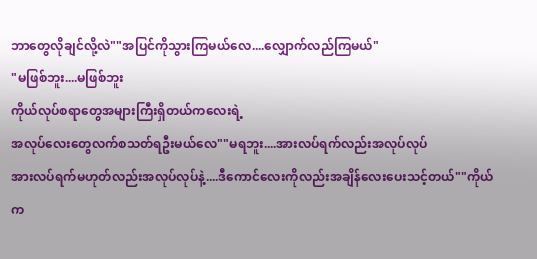ဘာတွေလိုချင်လို့လဲ""အပြင်ကိုသွားကြမယ်လေ....လျှောက်လည်ကြမယ်"
"မဖြစ်ဘူး....မဖြစ်ဘူး
ကိုယ်လုပ်စရာတွေအများကြီးရှိတယ်ကလေးရဲ့
အလုပ်လေးတွေလက်စသတ်ရဦးမယ်လေ""မရဘူး....အားလပ်ရက်လည်းအလုပ်လုပ်
အားလပ်ရက်မဟုတ်လည်းအလုပ်လုပ်နဲ့....ဒီကောင်လေးကိုလည်းအချိန်လေးပေးသင့်တယ်""ကိုယ်က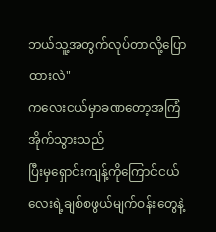ဘယ်သူ့အတွက်လုပ်တာလို့ပြောထားလဲ"
ကလေးငယ်မှာခဏတော့အကြံအိုက်သွားသည်
ပြီးမှရှောင်းကျန့်ကိုကြောင်ငယ်လေးရဲ့ချစ်စဖွယ်မျက်ဝန်းတွေနဲ့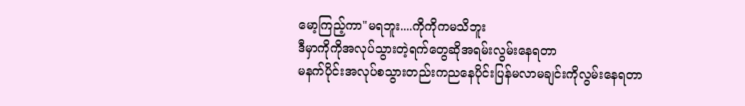မော့ကြည့်ကာ"မရဘူး....ကိုကိုကမသိဘူး
ဒီမှာကိုကိုအလုပ်သွားတဲ့ရက်တွေဆိုအရမ်းလွမ်းနေရတာ
မနက်ပိုင်းအလုပ်စသွားတည်းကညနေပိုင်းပြန်မလာမချင်းကိုလွမ်းနေရတာ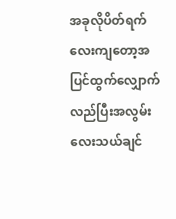အခုလိုပိတ်ရက်လေးကျတော့အပြင်ထွက်လျှောက်လည်ပြီးအလွမ်းလေးသယ်ချင်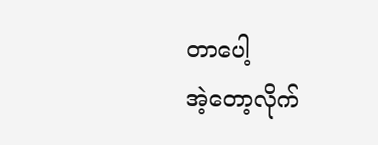တာပေါ့
အဲ့တော့လိုက်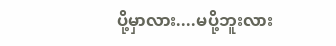ပို့မှာလား....မပို့ဘူးလား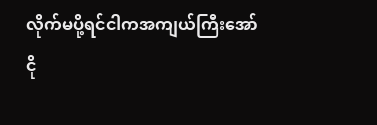လိုက်မပို့ရင်ငါကအကျယ်ကြီးအော်ငို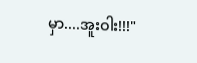မှာ....အူးဝါး!!!"